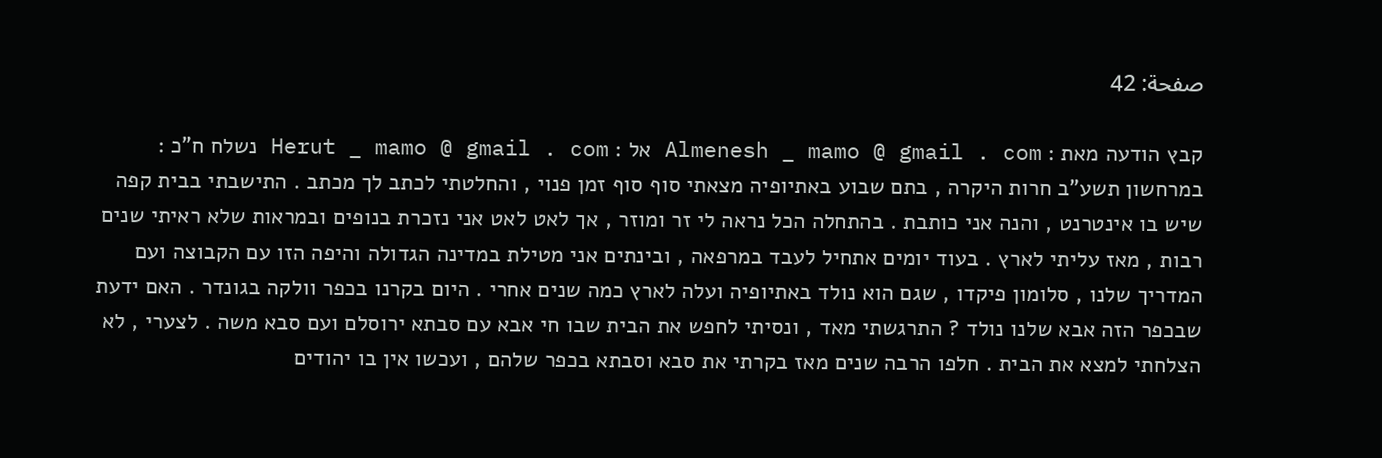صفحة: 42

קבץ הודעה מאת : Almenesh _ mamo @ gmail . com אל : Herut _ mamo @ gmail . com נשלח ח"כ : במרחשון תשע"ב חרות היקרה , בתם שבוע באתיופיה מצאתי סוף סוף זמן פנוי , והחלטתי לכתב לך מכתב . התישבתי בבית קפה שיש בו אינטרנט , והנה אני כותבת . בהתחלה הכל נראה לי זר ומוזר , אך לאט לאט אני נזכרת בנופים ובמראות שלא ראיתי שנים רבות , מאז עליתי לארץ . בעוד יומים אתחיל לעבד במרפאה , ובינתים אני מטילת במדינה הגדולה והיפה הזו עם הקבוצה ועם המדריך שלנו , סלומון פיקדו , שגם הוא נולד באתיופיה ועלה לארץ כמה שנים אחרי . היום בקרנו בכפר וולקה בגונדר . האם ידעת שבכפר הזה אבא שלנו נולד ? התרגשתי מאד , ונסיתי לחפש את הבית שבו חי אבא עם סבתא ירוסלם ועם סבא משה . לצערי , לא הצלחתי למצא את הבית . חלפו הרבה שנים מאז בקרתי את סבא וסבתא בכפר שלהם , ועכשו אין בו יהודים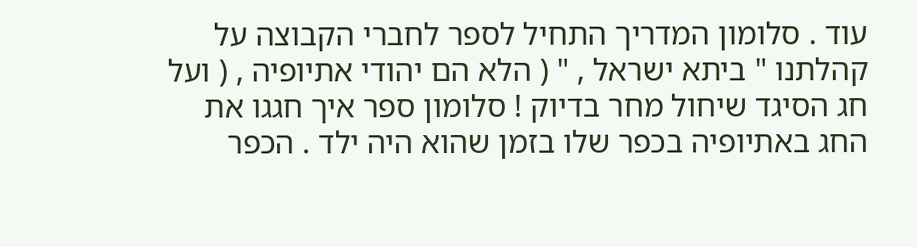עוד . סלומון המדריך התחיל לספר לחברי הקבוצה על קהלתנו " ביתא ישראל , " ( הלא הם יהודי אתיופיה , ( ועל חג הסיגד שיחול מחר בדיוק ! סלומון ספר איך חגגו את החג באתיופיה בכפר שלו בזמן שהוא היה ילד . הכפר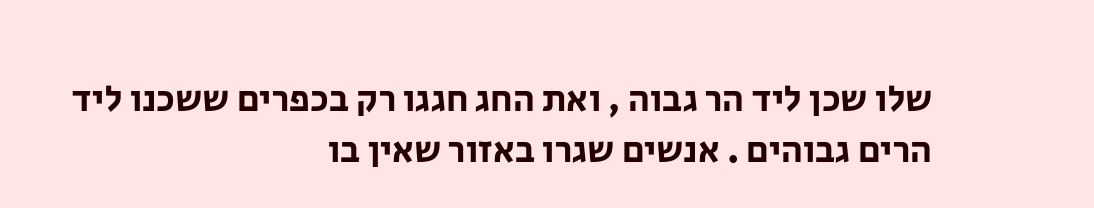שלו שכן ליד הר גבוה , ואת החג חגגו רק בכפרים ששכנו ליד הרים גבוהים . אנשים שגרו באזור שאין בו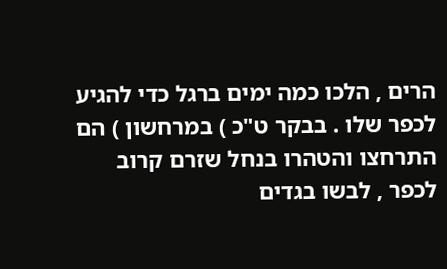הרים , הלכו כמה ימים ברגל כדי להגיע לכפר שלו . בבקר ט"כ ) במרחשון ) הם התרחצו והטהרו בנחל שזרם קרוב לכפר , לבשו בגדים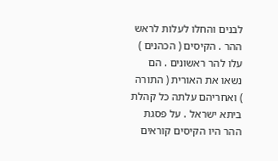לבנים והחלו לעלות לראש ההר . הקיסים ( הכהנים ) עלו להר ראשונים . הם נשאו את האורית ( התורה ) ואחריהם עלתה כל קהלת ביתא ישראל . על פסגת ההר היו הקיסים קוראים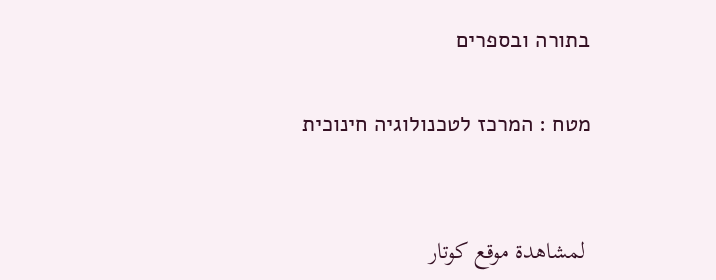בתורה ובספרים

מטח : המרכז לטכנולוגיה חינוכית


 لمشاهدة موقع كوتار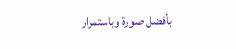بأفضل صورة وباستمرار